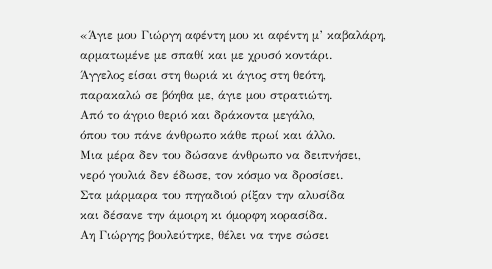«Άγιε μου Γιώργη αφέντη μου κι αφέντη μ’ καβαλάρη,
αρματωμένε με σπαθί και με χρυσό κοντάρι.
Άγγελος είσαι στη θωριά κι άγιος στη θεότη,
παρακαλώ σε βόηθα με, άγιε μου στρατιώτη.
Από το άγριο θεριό και δράκοντα μεγάλο,
όπου του πάνε άνθρωπο κάθε πρωί και άλλο.
Μια μέρα δεν του δώσανε άνθρωπο να δειπνήσει,
νερό γουλιά δεν έδωσε, τον κόσμο να δροσίσει.
Στα μάρμαρα του πηγαδιού ρίξαν την αλυσίδα
και δέσανε την άμοιρη κι όμορφη κορασίδα.
Αη Γιώργης βουλεύτηκε, θέλει να τηνε σώσει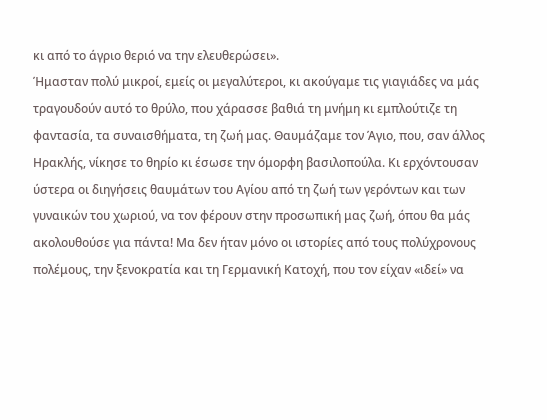κι από το άγριο θεριό να την ελευθερώσει».
Ήμασταν πολύ μικροί, εμείς οι μεγαλύτεροι, κι ακούγαμε τις γιαγιάδες να μάς τραγουδούν αυτό το θρύλο, που χάρασσε βαθιά τη μνήμη κι εμπλούτιζε τη φαντασία, τα συναισθήματα, τη ζωή μας. Θαυμάζαμε τον Άγιο, που, σαν άλλος Ηρακλής, νίκησε το θηρίο κι έσωσε την όμορφη βασιλοπούλα. Κι ερχόντουσαν ύστερα οι διηγήσεις θαυμάτων του Αγίου από τη ζωή των γερόντων και των γυναικών του χωριού, να τον φέρουν στην προσωπική μας ζωή, όπου θα μάς ακολουθούσε για πάντα! Μα δεν ήταν μόνο οι ιστορίες από τους πολύχρονους πολέμους, την ξενοκρατία και τη Γερμανική Κατοχή, που τον είχαν «ιδεί» να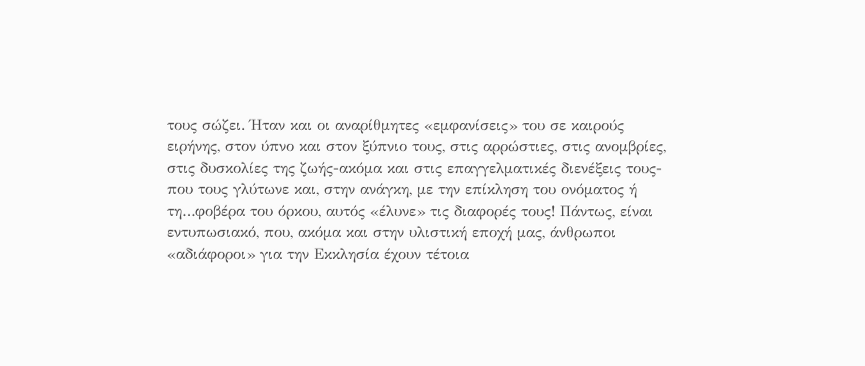τους σώζει. Ήταν και οι αναρίθμητες «εμφανίσεις» του σε καιρούς ειρήνης, στον ύπνο και στον ξύπνιο τους, στις αρρώστιες, στις ανομβρίες, στις δυσκολίες της ζωής-ακόμα και στις επαγγελματικές διενέξεις τους- που τους γλύτωνε και, στην ανάγκη, με την επίκληση του ονόματος ή τη…φοβέρα του όρκου, αυτός «έλυνε» τις διαφορές τους! Πάντως, είναι εντυπωσιακό, που, ακόμα και στην υλιστική εποχή μας, άνθρωποι «αδιάφοροι» για την Εκκλησία έχουν τέτοια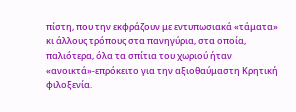πίστη, που την εκφράζουν με εντυπωσιακά «τάματα» κι άλλους τρόπους στα πανηγύρια, στα οποία, παλιότερα, όλα τα σπίτια του χωριού ήταν «ανοικτά»-επρόκειτο για την αξιοθαύμαστη Κρητική φιλοξενία.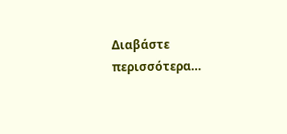Διαβάστε περισσότερα…